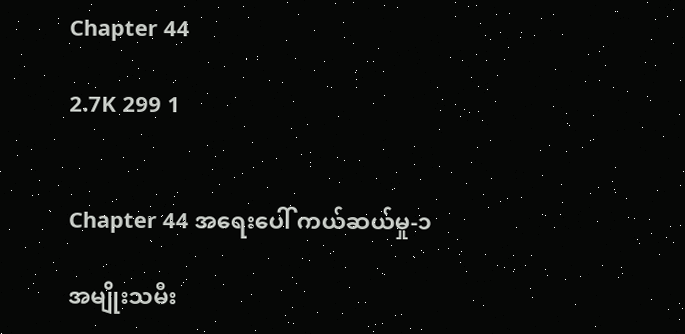Chapter 44

2.7K 299 1


Chapter 44 အရေးပေါ် ကယ်ဆယ်မှု-၁

အမျိုးသမီး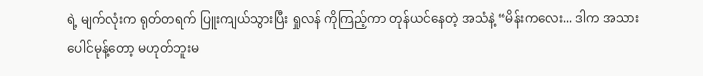ရဲ့ မျက်လုံးက ရုတ်တရက် ပြူးကျယ်သွားပြီး ရှုလန် ကိုကြည့်ကာ တုန်ယင်နေတဲ့ အသံနဲ့ “မိန်းကလေး... ဒါက အသားပေါင်မုန့်တော့ မဟုတ်ဘူးမ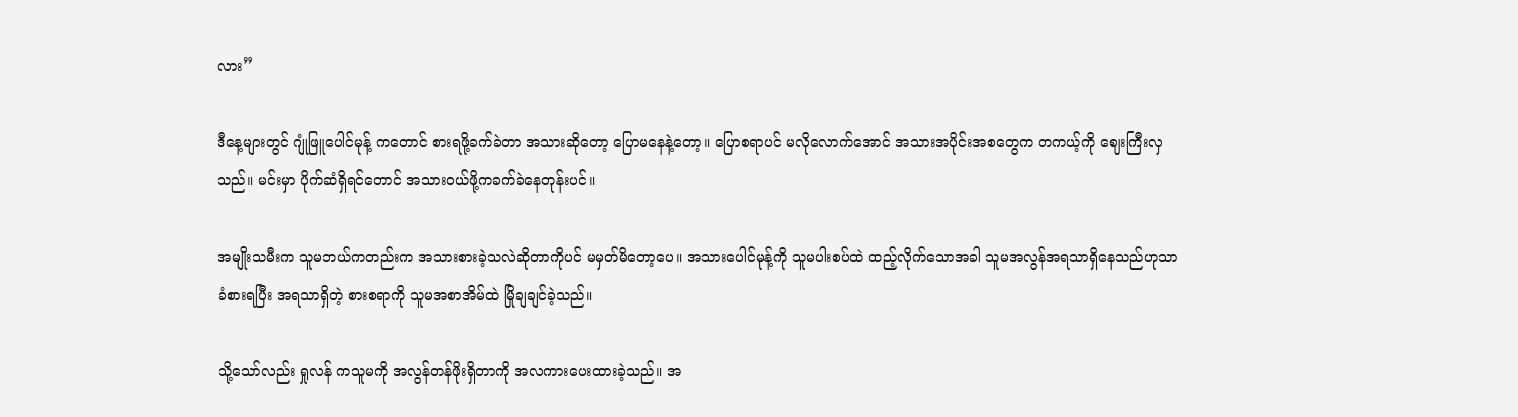လား”

ဒီနေ့များတွင် ဂျုံဖြူပေါင်မုန့် ကတောင် စားရဖို့ခက်ခဲတာ အသားဆိုတော့ ပြောမနေနဲ့တော့။ ပြောစရာပင် မလိုလောက်အောင် အသားအပိုင်းအစတွေက တကယ့်ကို ဈေးကြီးလှသည်။ မင်းမှာ ပိုက်ဆံရှိရင်တောင် အသားဝယ်ဖို့ကခက်ခဲနေတုန်းပင်။

အမျိုးသမီးက သူမဘယ်ကတည်းက အသားစားခဲ့သလဲဆိုတာကိုပင် မမှတ်မိတော့ပေ။ အသားပေါင်မုန့်ကို သူမပါးစပ်ထဲ ထည့်လိုက်သောအခါ သူမအလွန်အရသာရှိနေသည်ဟုသာ ခံစားရပြီး အရသာရှိတဲ့ စားစရာကို သူမအစာအိမ်ထဲ မြိုချချင်ခဲ့သည်။

သို့သော်လည်း ရှုလန် ကသူမကို အလွန်တန်ဖိုးရှိတာကို အလကားပေးထားခဲ့သည်။ အ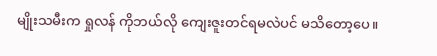မျိုးသမီးက ရှုလန် ကိုဘယ်လို ကျေးဇူးတင်ရမလဲပင် မသိတော့ပေ။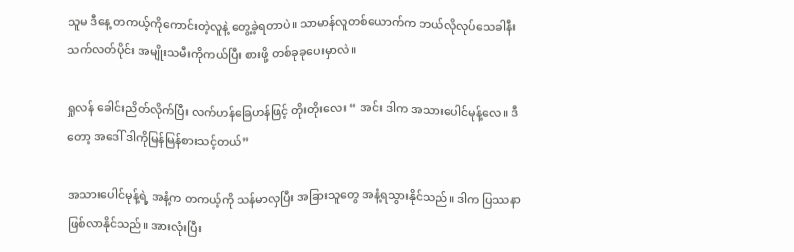သူမ ဒီနေ့ တကယ့်ကိုကောင်းတဲ့လူနဲ့ တွေ့ခဲ့ရတာပဲ။ သာမာန်လူတစ်ယောက်က ဘယ်လိုလုပ်သေခါနီး သက်လတ်ပိုင်း အမျိုးသမီးကိုကယ်ပြီး စားဖို့ တစ်ခုခုပေးမှာလဲ။

ရှုလန် ခေါင်းညိတ်လိုက်ပြီး လက်ဟန်ခြေဟန်ဖြင့် တိုးတိုးလေး “ အင်း ဒါက အသားပေါင်မုန့်လေ။ ဒီတော့ အဒေါ် ဒါကိုမြန်မြန်စားသင့်တယ်”

အသားပေါင်မုန့်ရဲ့ အနံ့က တကယ့်ကို သန်မာလှပြီး အခြားသူတွေ အနံ့ရသွားနိုင်သည်။ ဒါက ပြဿနာဖြစ်လာနိုင်သည်။ အားလုံးပြီး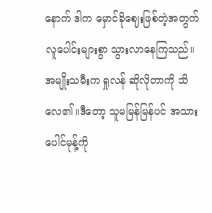နောက် ဒါက မှောင်ခိုဈေးဖြစ်တဲ့အတွက် လူပေါင်းများစွာ သွားလာနေကြသည်။ အမျိုးသမီးက ရှုလန် ဆိုလိုတာကို သိလေ၏။ဒီတော့ သူမမြန်မြန်ပင် အသားပေါင်မုန့်ကို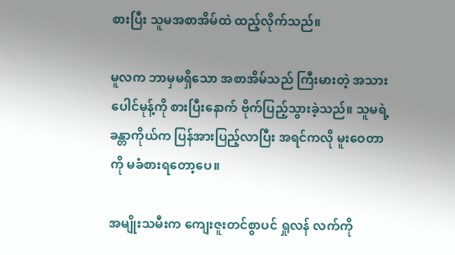စားပြီး သူမအစာအိမ်ထဲ ထည့်လိုက်သည်။

မူလက ဘာမှမရှိသော အစာအိမ်သည် ကြီးမားတဲ့ အသားပေါင်မုန့်ကို စားပြီးနောက် ဗိုက်ပြည့်သွားခဲ့သည်။ သူမရဲ့ ခန္တာကိုယ်က ပြန်အားပြည့်လာပြီး အရင်ကလို မူးဝေတာကို မခံစားရတော့ပေ။

အမျိုးသမီးက ကျေးဇူးတင်စွာပင် ရှုလန် လက်ကို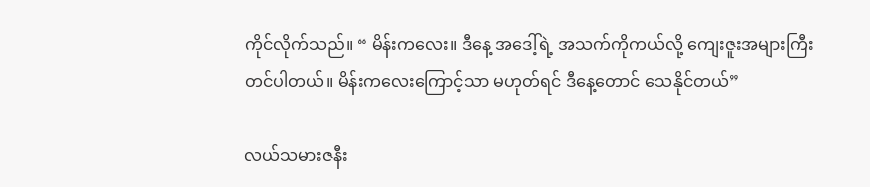ကိုင်လိုက်သည်။ “ မိန်းကလေး။ ဒီနေ့ အဒေါ့်ရဲ့ အသက်ကိုကယ်လို့ ကျေးဇူးအများကြီး တင်ပါတယ်။ မိန်းကလေးကြောင့်သာ မဟုတ်ရင် ဒီနေ့တောင် သေနိုင်တယ်”

လယ်သမားဇနီး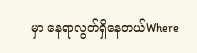မှာ နေရာလွတ်ရှိနေတယ်Where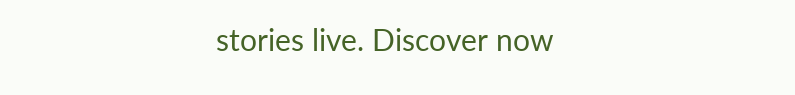stories live. Discover now